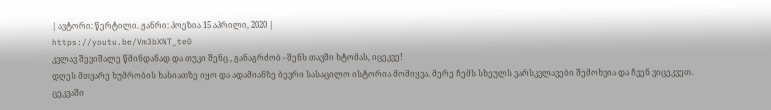| ავტორი: წერტილი. ჟანრი: პოეზია 15 აპრილი, 2020 |
https://youtu.be/Vm3bXNT_te0
კვლავ შევიშალე წმინდანად და თუკი შენც , განაგრძობ - შენს თავში ხტომას, იცეკვე!
დღეს მთვარე ხუმრობის ხასიათზე იყო და ადამიანზე ბევრი სასაცილო ისტორია მომიყვა. მერე ჩემს სხეულს ვარსკვლავები შემოხვია და ჩვენ ვიცეკვეთ.
ცეკვაში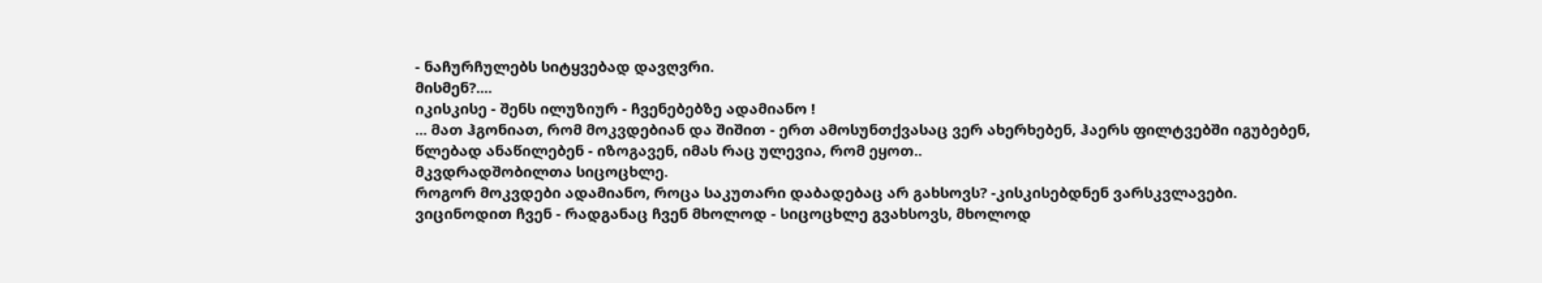- ნაჩურჩულებს სიტყვებად დავღვრი.
მისმენ?....
იკისკისე - შენს ილუზიურ - ჩვენებებზე ადამიანო !
... მათ ჰგონიათ, რომ მოკვდებიან და შიშით - ერთ ამოსუნთქვასაც ვერ ახერხებენ, ჰაერს ფილტვებში იგუბებენ, წლებად ანაწილებენ - იზოგავენ, იმას რაც ულევია, რომ ეყოთ..
მკვდრადშობილთა სიცოცხლე.
როგორ მოკვდები ადამიანო, როცა საკუთარი დაბადებაც არ გახსოვს? -კისკისებდნენ ვარსკვლავები.
ვიცინოდით ჩვენ - რადგანაც ჩვენ მხოლოდ - სიცოცხლე გვახსოვს, მხოლოდ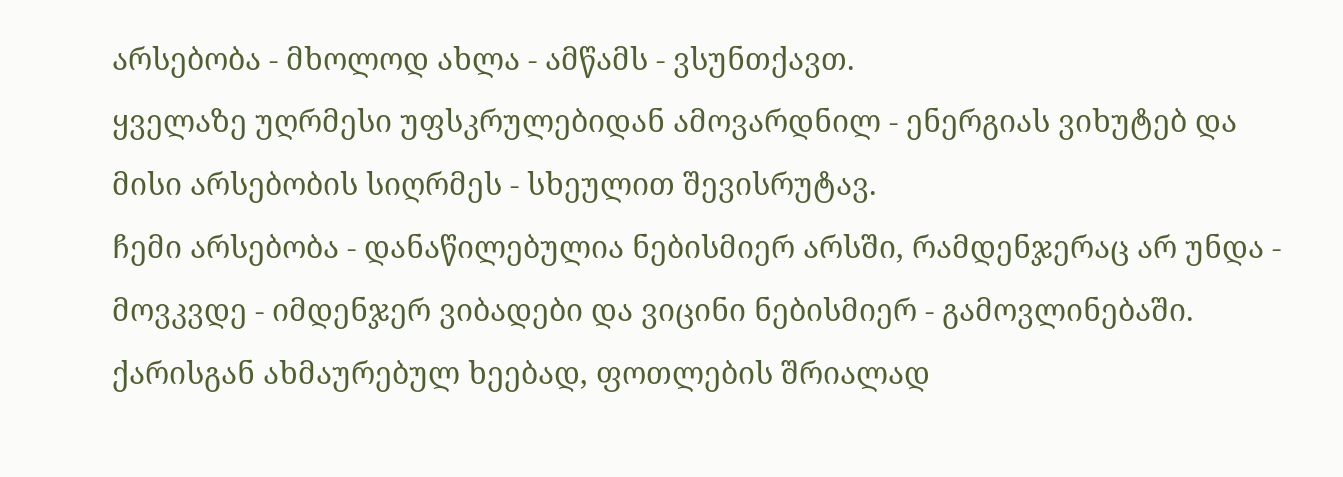არსებობა - მხოლოდ ახლა - ამწამს - ვსუნთქავთ.
ყველაზე უღრმესი უფსკრულებიდან ამოვარდნილ - ენერგიას ვიხუტებ და მისი არსებობის სიღრმეს - სხეულით შევისრუტავ.
ჩემი არსებობა - დანაწილებულია ნებისმიერ არსში, რამდენჯერაც არ უნდა - მოვკვდე - იმდენჯერ ვიბადები და ვიცინი ნებისმიერ - გამოვლინებაში.
ქარისგან ახმაურებულ ხეებად, ფოთლების შრიალად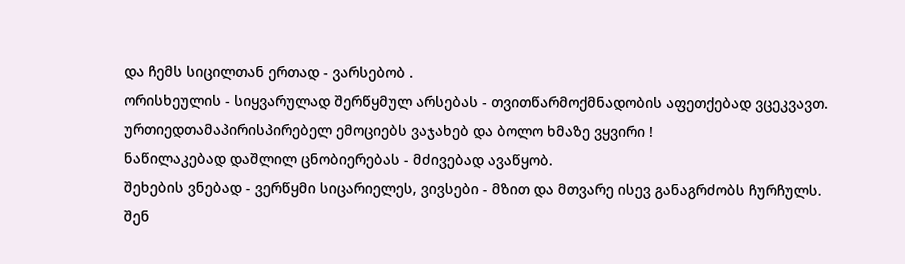და ჩემს სიცილთან ერთად - ვარსებობ .
ორისხეულის - სიყვარულად შერწყმულ არსებას - თვითწარმოქმნადობის აფეთქებად ვცეკვავთ.
ურთიედთამაპირისპირებელ ემოციებს ვაჯახებ და ბოლო ხმაზე ვყვირი !
ნაწილაკებად დაშლილ ცნობიერებას - მძივებად ავაწყობ.
შეხების ვნებად - ვერწყმი სიცარიელეს, ვივსები - მზით და მთვარე ისევ განაგრძობს ჩურჩულს.
შენ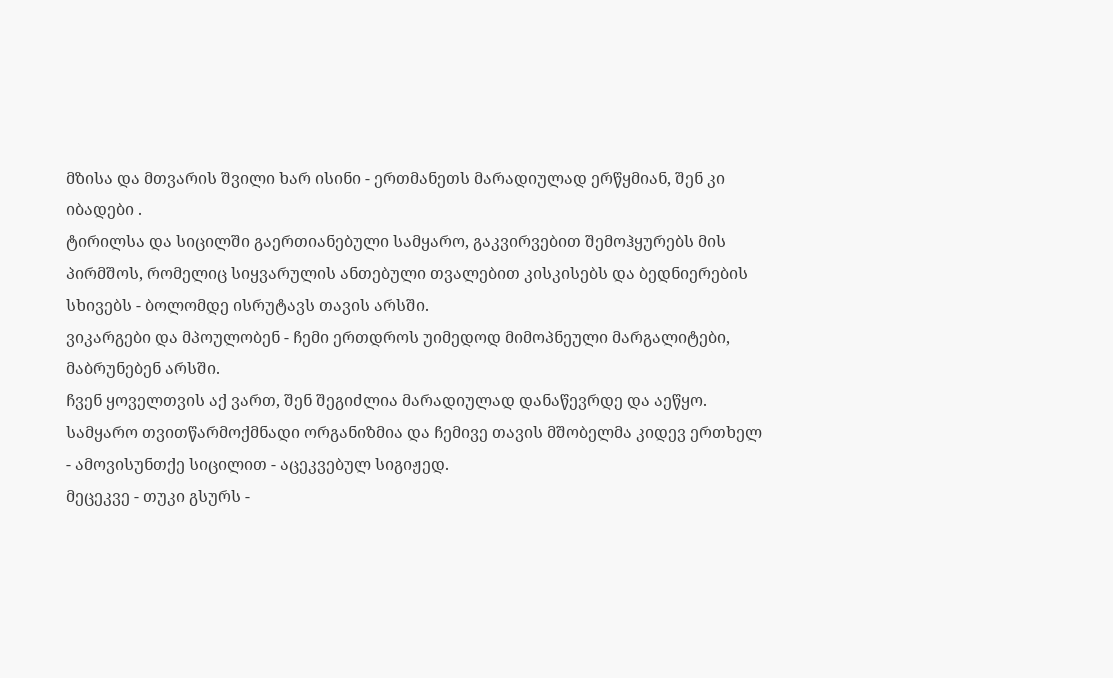მზისა და მთვარის შვილი ხარ ისინი - ერთმანეთს მარადიულად ერწყმიან, შენ კი იბადები .
ტირილსა და სიცილში გაერთიანებული სამყარო, გაკვირვებით შემოჰყურებს მის პირმშოს, რომელიც სიყვარულის ანთებული თვალებით კისკისებს და ბედნიერების სხივებს - ბოლომდე ისრუტავს თავის არსში.
ვიკარგები და მპოულობენ - ჩემი ერთდროს უიმედოდ მიმოპნეული მარგალიტები, მაბრუნებენ არსში.
ჩვენ ყოველთვის აქ ვართ, შენ შეგიძლია მარადიულად დანაწევრდე და აეწყო.
სამყარო თვითწარმოქმნადი ორგანიზმია და ჩემივე თავის მშობელმა კიდევ ერთხელ - ამოვისუნთქე სიცილით - აცეკვებულ სიგიჟედ.
მეცეკვე - თუკი გსურს -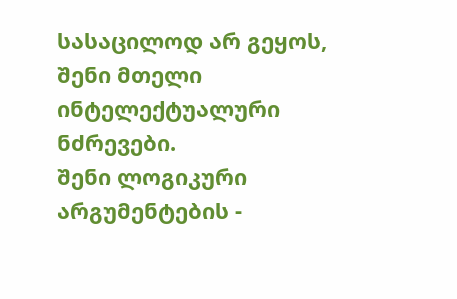სასაცილოდ არ გეყოს, შენი მთელი ინტელექტუალური ნძრევები.
შენი ლოგიკური არგუმენტების -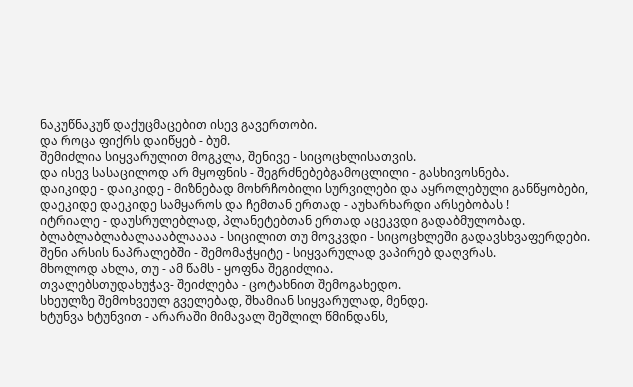ნაკუწნაკუწ დაქუცმაცებით ისევ გავერთობი.
და როცა ფიქრს დაიწყებ - ბუმ.
შემიძლია სიყვარულით მოგკლა, შენივე - სიცოცხლისათვის.
და ისევ სასაცილოდ არ მყოფნის - შეგრძნებებგამოცლილი - გასხივოსნება.
დაიკიდე - დაიკიდე - მიზნებად მოხრჩობილი სურვილები და აყროლებული განწყობები, დაეკიდე დაეკიდე სამყაროს და ჩემთან ერთად - აუხარხარდი არსებობას !
იტრიალე - დაუსრულებლად, პლანეტებთან ერთად აცეკვდი გადაბმულობად.
ბლაბლაბლაბალაააბლაააა - სიცილით თუ მოვკვდი - სიცოცხლეში გადავსხვაფერდები.
შენი არსის ნაპრალებში - შემომაჭყიტე - სიყვარულად ვაპირებ დაღვრას.
მხოლოდ ახლა, თუ - ამ წამს - ყოფნა შეგიძლია.
თვალებსთუდახუჭავ- შეიძლება - ცოტახნით შემოგახედო.
სხეულზე შემოხვეულ გველებად, შხამიან სიყვარულად, მენდე.
ხტუნვა ხტუნვით - არარაში მიმავალ შეშლილ წმინდანს,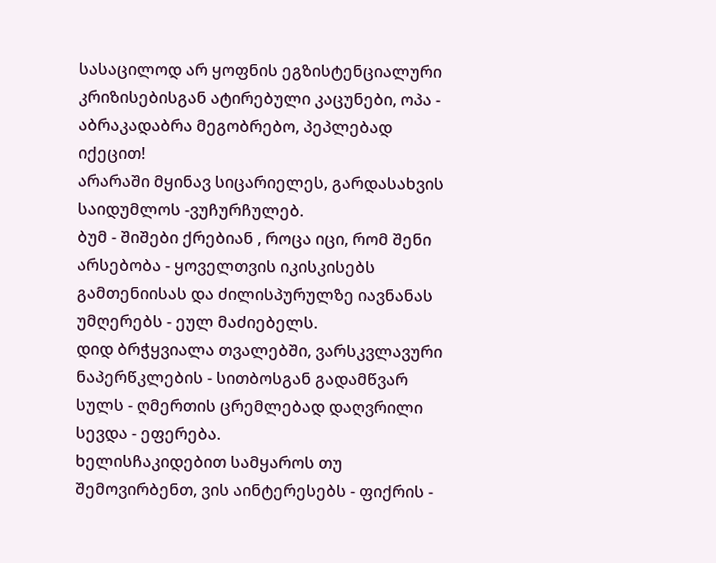სასაცილოდ არ ყოფნის ეგზისტენციალური კრიზისებისგან ატირებული კაცუნები, ოპა - აბრაკადაბრა მეგობრებო, პეპლებად იქეცით!
არარაში მყინავ სიცარიელეს, გარდასახვის საიდუმლოს -ვუჩურჩულებ.
ბუმ - შიშები ქრებიან , როცა იცი, რომ შენი არსებობა - ყოველთვის იკისკისებს გამთენიისას და ძილისპურულზე იავნანას უმღერებს - ეულ მაძიებელს.
დიდ ბრჭყვიალა თვალებში, ვარსკვლავური ნაპერწკლების - სითბოსგან გადამწვარ სულს - ღმერთის ცრემლებად დაღვრილი სევდა - ეფერება.
ხელისჩაკიდებით სამყაროს თუ შემოვირბენთ, ვის აინტერესებს - ფიქრის -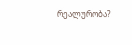რეალურობა?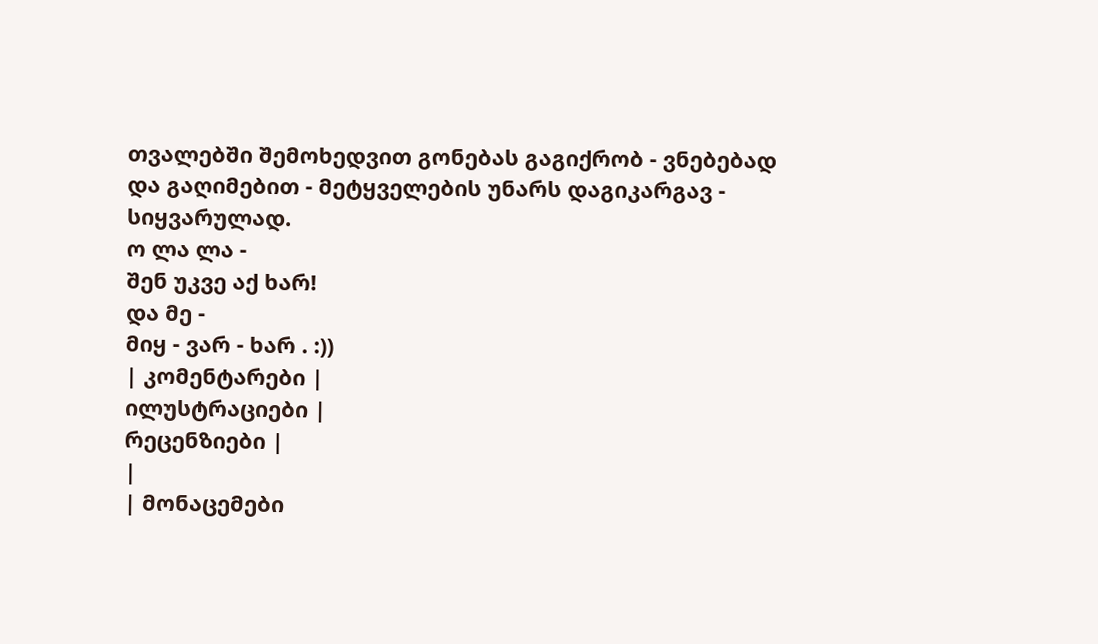თვალებში შემოხედვით გონებას გაგიქრობ - ვნებებად და გაღიმებით - მეტყველების უნარს დაგიკარგავ - სიყვარულად.
ო ლა ლა -
შენ უკვე აქ ხარ!
და მე -
მიყ - ვარ - ხარ . :))
| კომენტარები |
ილუსტრაციები |
რეცენზიები |
|
| მონაცემები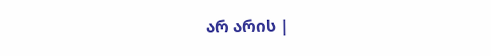არ არის |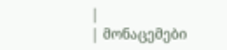|
| მონაცემები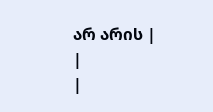არ არის |
|
|